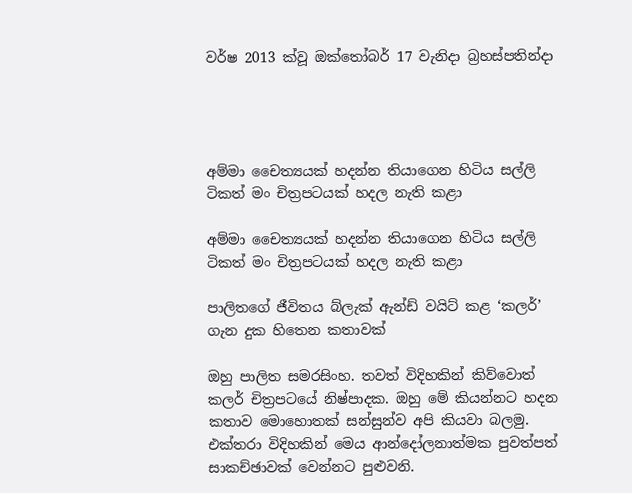වර්ෂ 2013 ක්වූ ඔක්තෝබර් 17 වැනිදා බ්‍රහස්පතින්දා




අම්මා චෛත්‍යයක් හදන්න තියාගෙන හිටිය සල්ලි ටිකත් මං චිත්‍රපටයක් හදල නැති කළා

අම්මා චෛත්‍යයක් හදන්න තියාගෙන හිටිය සල්ලි ටිකත් මං චිත්‍රපටයක් හදල නැති කළා

පාලිතගේ ජීවිතය බ්ලැක් ඇන්ඩ් වයිට් කළ ‘කලර්’ ගැන දුක හිතෙන කතාවක්

ඔහු පාලිත සමරසිංහ. තවත් විදිහකින් කිව්වොත් කලර් චිත්‍රපටයේ නිෂ්පාදක. ඔහු මේ කියන්නට හදන කතාව මොහොතක් සන්සුන්ව අපි කියවා බලමු. එක්තරා විදිහකින් මෙය ආන්දෝලනාත්මක පුවත්පත් සාකච්ඡාවක් වෙන්නට පුළුවනි.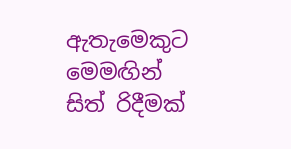ඇතැමෙකුට මෙමඟින් සිත් රිදීමක්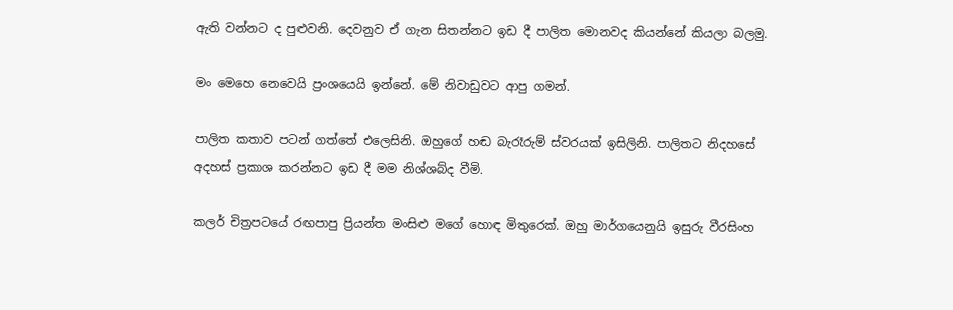ඇති වන්නට ද පුළුවනි. දෙවනුව ඒ ගැන සිතන්නට ඉඩ දී පාලිත මොනවද කියන්නේ කියලා බලමු.

මං මෙහෙ නෙවෙයි ප්‍රංශයෙයි ඉන්නේ. මේ නිවාඩුවට ආපු ගමන්.

පාලිත කතාව පටන් ගත්තේ එලෙසිනි. ඔහුගේ හඬ බැරෑරුම් ස්වරයක් ඉසිලිනි. පාලිතට නිදහසේ අදහස් ප්‍රකාශ කරන්නට ඉඩ දී මම නිශ්ශබ්ද වීමි.

කලර් චිත්‍රපටයේ රඟපාපු ප්‍රියන්ත මංසිළු මගේ හොඳ මිතුරෙක්. ඔහු මාර්ගයෙනුයි ඉසුරු වීරසිංහ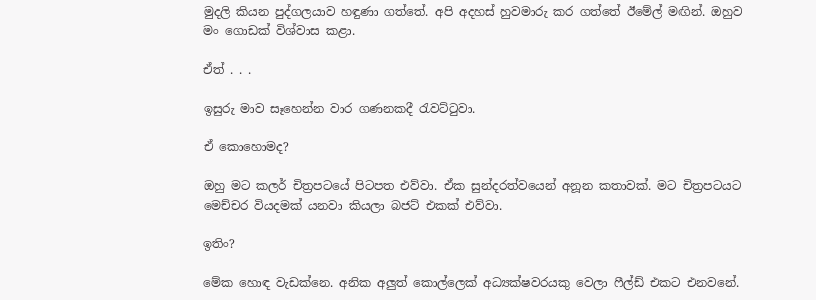මුදලි කියන පුද්ගලයාව හඳුණා ගත්තේ. අපි අදහස් හුවමාරු කර ගත්තේ ඊමේල් මඟින්. ඔහුව මං ගොඩක් විශ්වාස කළා.

ඒත් . . .

ඉසුරු මාව සෑහෙන්න වාර ගණනකදී රැවට්ටුවා.

ඒ කොහොමද?

ඔහු මට කලර් චිත්‍රපටයේ පිටපත එව්වා. ඒක සුන්දරත්වයෙන් අනූන කතාවක්. මට චිත්‍රපටයට මෙච්චර වියදමක් යනවා කියලා බජට් එකක් එව්වා.

ඉතිං?

මේක හොඳ වැඩක්නෙ. අනික අලුත් කොල්ලෙක් අධ්‍යක්ෂවරයකු වෙලා ෆීල්ඩ් එකට එනවනේ.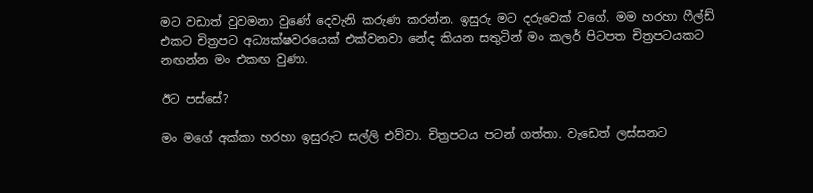මට වඩාත් වුවමනා වුණේ දෙවැනි කරුණ කරන්න. ඉසුරු මට දරුවෙක් වගේ. මම හරහා ෆීල්ඩ් එකට චිත්‍රපට අධ්‍යක්ෂවරයෙක් එක්වනවා නේද කියන සතුටින් මං කලර් පිටපත චිත්‍රපටයකට නඟන්න මං එකඟ වුණා.

ඊට පස්සේ?

මං මගේ අක්කා හරහා ඉසුරුට සල්ලි එව්වා. චිත්‍රපටය පටන් ගත්තා. වැඩෙත් ලස්සනට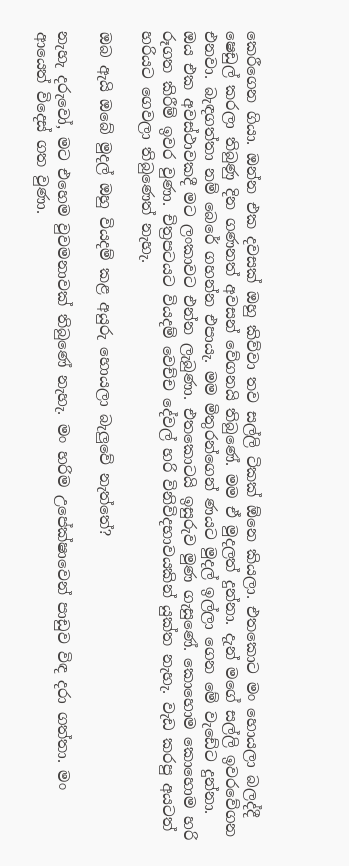කෙරීගෙන ගියා. ඔන්න එක දවසක් ඔහු කිව්වා තව සල්ලි ටිකක් ඕනෙ කියලා. එතකොට මං හොයලා බලද්දී ෂෙඩුල් කරලා තිබුණු දින ගණනත් අවසන් වේගනයි තිබුණේ. මම ඒ මුදලත් දුන්නා. දැන් මගේ සල්ලි ඉවරවේගන එනවා. බැඳගත්තා නම් බෙරේ ගහන්න එපායැ. මම මිතුරන්ගෙන් ණයට මුදල් ඉල්ලා ගෙන මේ වැඩේට දුන්නා. ඔය එක අවස්ථාවකදී මට ලංකාවට එන්න ලැබුණා. එතකොටයි ඉසුරුව මුණ ගැසුණේ. කොහොම කොහොම හරි රූගත කිරීම් ඉවර වුණා. චිත්‍රපටයට වියදම් වෙච්ච දේවල් හරි විනිවිදභාවයකින් යුක්ත නැහැ. වැඩ කරපු අයටත් හරියට ගෙවලා තිබුණෙත් නැහැ.

ඔබ ඇයි ඔබේ මුදල් ඔහු වියදම් කළ අයුරු හොයලා බැලුවේ නැත්තේ?

නැහැ දරුවෝ, මට එහෙම වුවමනාවක් තිබුණේ නැහැ. මං හරිම උපේක්ෂාවෙන් පාඩුව විඳ දරා ගත්තා. මං ආයෙත් විදෙස් ගත වුණා.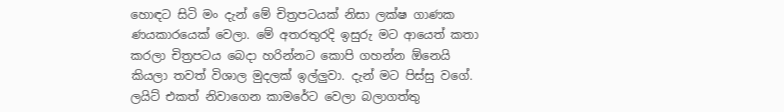හොඳට සිටි මං දැන් මේ චිත්‍රපටයක් නිසා ලක්ෂ ගාණක ණයකාරයෙක් වෙලා. මේ අතරතුරදි ඉසුරු මට ආයෙත් කතා කරලා චිත්‍රපටය බෙදා හරින්නට කොපි ගහන්න ඕනෙයි කියලා තවත් විශාල මුදලක් ඉල්ලුවා. දැන් මට පිස්සු වගේ. ලයිට් එකත් නිවාගෙන කාමරේට වෙලා බලාගත්තු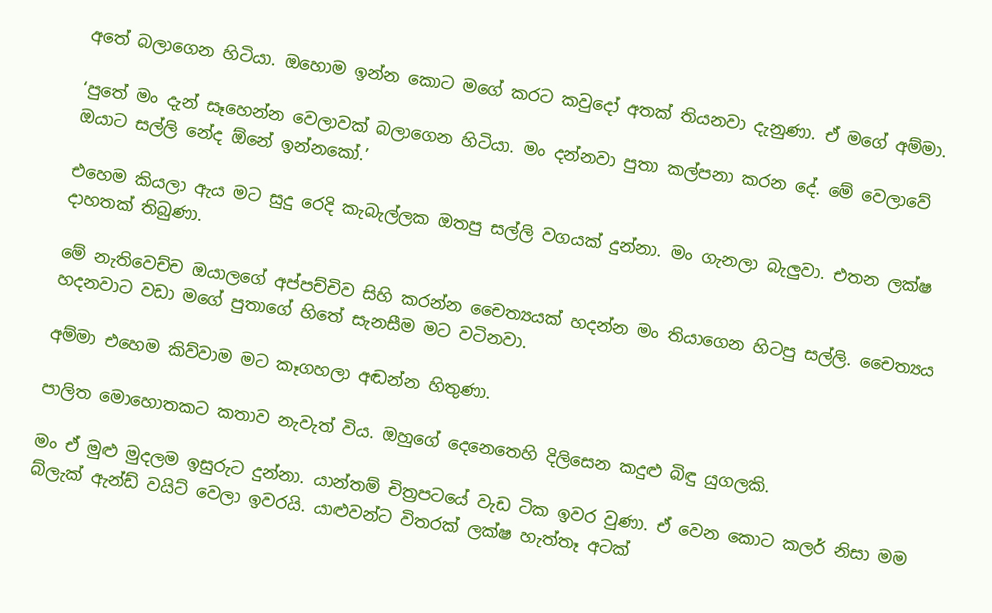අතේ බලාගෙන හිටියා. ඔහොම ඉන්න කොට මගේ කරට කවුදෝ අතක් තියනවා දැනුණා. ඒ මගේ අම්මා.

‘පුතේ මං දැන් සෑහෙන්න වෙලාවක් බලාගෙන හිටියා. මං දන්නවා පුතා කල්පනා කරන දේ. මේ වෙලාවේ ඔයාට සල්ලි නේද ඕනේ ඉන්නකෝ.’

එහෙම කියලා ඇය මට සුදු රෙදි කැබැල්ලක ඔතපු සල්ලි වගයක් දුන්නා. මං ගැනලා බැලුවා. එතන ලක්ෂ දාහතක් තිබුණා.

මේ නැතිවෙච්ච ඔයාලගේ අප්පච්චිව සිහි කරන්න චෛත්‍යයක් හදන්න මං තියාගෙන හිටපු සල්ලි. චෛත්‍යය හදනවාට වඩා මගේ පුතාගේ හිතේ සැනසීම මට වටිනවා.

අම්මා එහෙම කිව්වාම මට කෑගහලා අඬන්න හිතුණා.

පාලිත මොහොතකට කතාව නැවැත් විය. ඔහුගේ දෙනෙතෙහි දිලිසෙන කදුළු බිඳු යුගලකි.

මං ඒ මුළු මුදලම ඉසුරුට දුන්නා. යාන්තම් චිත්‍රපටයේ වැඩ ටික ඉවර වුණා. ඒ වෙන කොට කලර් නිසා මම බ්ලැක් ඇන්ඩ් වයිට් වෙලා ඉවරයි. යාළුවන්ට විතරක් ලක්ෂ හැත්තෑ අටක්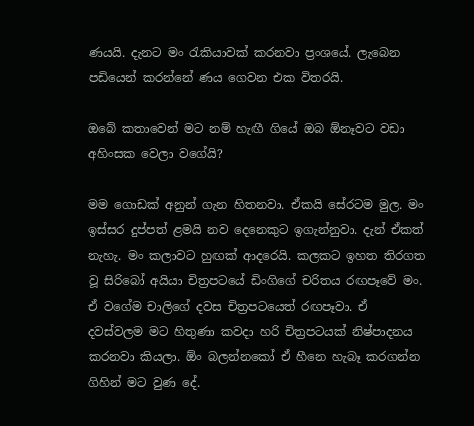ණයයි. දැනට මං රැකියාවක් කරනවා ප්‍රංශයේ. ලැබෙන පඩියෙන් කරන්නේ ණය ගෙවන එක විතරයි.

ඔබේ කතාවෙන් මට නම් හැඟී ගියේ ඔබ ඕනෑවට වඩා අහිංසක වෙලා වගේයි?

මම ගොඩක් අනුන් ගැන හිතනවා. ඒකයි සේරටම මුල. මං ඉස්සර දුප්පත් ළමයි නව දෙනෙකුට ඉගැන්නුවා. දැන් ඒකත් නැහැ. මං කලාවට හුඟක් ආදරෙයි. කලකට ඉහත තිරගත වූ සිරිබෝ අයියා චිත්‍රපටයේ ඩිංගිගේ චරිතය රඟපෑවේ මං. ඒ වගේම චාලිගේ දවස චිත්‍රපටයෙත් රඟපෑවා. ඒ දවස්වලම මට හිතුණා කවදා හරි චිත්‍රපටයක් නිෂ්පාදනය කරනවා කියලා. ඕං බලන්නකෝ ඒ හීනෙ හැබෑ කරගන්න ගිහින් මට වුණ දේ.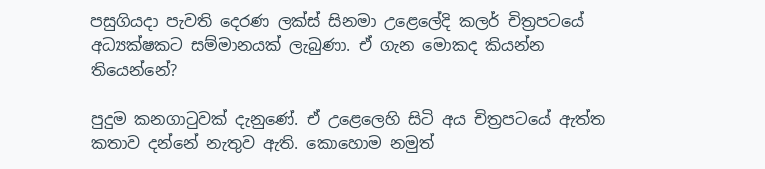පසුගියදා පැවති දෙරණ ලක්ස් සිනමා උළෙලේදි කලර් චිත්‍රපටයේ අධ්‍යක්ෂකට සම්මානයක් ලැබුණා. ඒ ගැන මොකද කියන්න තියෙන්නේ?

පුදුම කනගාටුවක් දැනුණේ. ඒ උළෙලෙහි සිටි අය චිත්‍රපටයේ ඇත්ත කතාව දන්නේ නැතුව ඇති. කොහොම නමුත්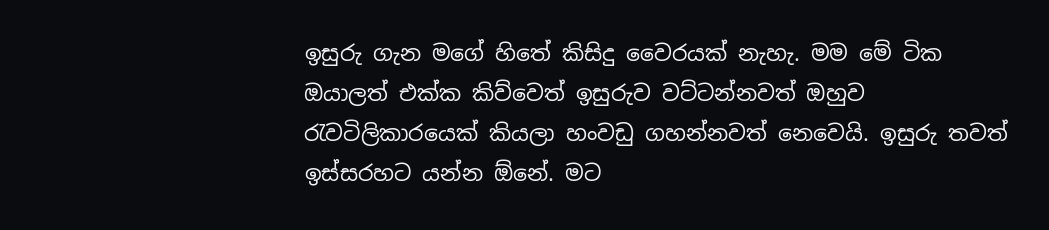ඉසුරු ගැන මගේ හිතේ කිසිදු වෛරයක් නැහැ. මම මේ ටික ඔයාලත් එක්ක කිව්වෙත් ඉසුරුව වට්ටන්නවත් ඔහුව රැවටිලිකාරයෙක් කියලා හංවඩු ගහන්නවත් නෙවෙයි. ඉසුරු තවත් ඉස්සරහට යන්න ඕනේ. මට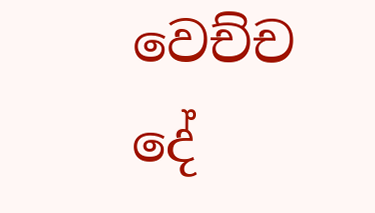වෙච්ච දේ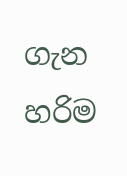ගැන හරිම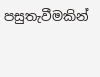පසුතැවීමකින්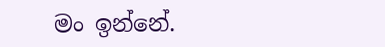මං ඉන්නේ.